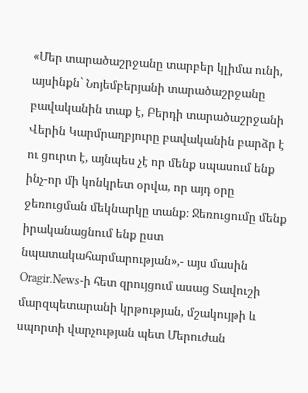«Մեր տարածաշրջանը տարբեր կլիմա ունի, այսինքն` Նոյեմբերյանի տարածաշրջանը բավականին տաք է, Բերդի տարածաշրջանի Վերին Կարմրաղբյուրը բավականին բարձր է ու ցուրտ է, այնպես չէ որ մենք սպասում ենք ինչ-որ մի կոնկրետ օրվա, որ այդ օրը ջեռուցման մեկնարկը տանք։ Ջեռուցումը մենք իրականացնում ենք ըստ նպատակահարմարության»,- այս մասին
Oragir.News-ի հետ զրույցում ասաց Տավուշի մարզպետարանի կրթության, մշակույթի և սպորտի վարչության պետ Մերուժան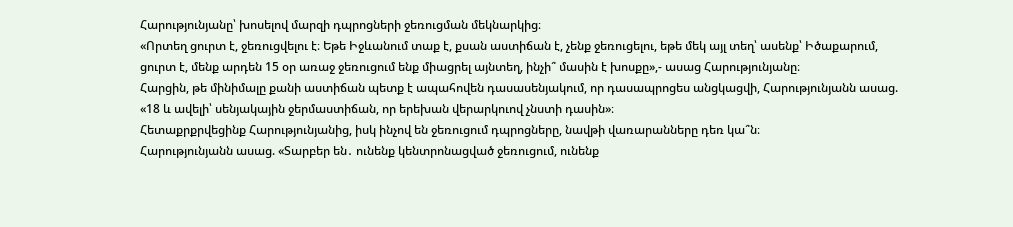Հարությունյանը՝ խոսելով մարզի դպրոցների ջեռուցման մեկնարկից։
«Որտեղ ցուրտ է, ջեռուցվելու է։ Եթե Իջևանում տաք է, քսան աստիճան է, չենք ջեռուցելու, եթե մեկ այլ տեղ՝ ասենք՝ Իծաքարում, ցուրտ է, մենք արդեն 15 օր առաջ ջեռուցում ենք միացրել այնտեղ, ինչի՞ մասին է խոսքը»,- ասաց Հարությունյանը։
Հարցին, թե մինիմալը քանի աստիճան պետք է ապահովեն դասասենյակում, որ դասապրոցես անցկացվի, Հարությունյանն ասաց. «18 և ավելի՝ սենյակային ջերմաստիճան, որ երեխան վերարկուով չնստի դասին»։
Հետաքրքրվեցինք Հարությունյանից, իսկ ինչով են ջեռուցում դպրոցները, նավթի վառարանները դեռ կա՞ն։
Հարությունյանն ասաց. «Տարբեր են․ ունենք կենտրոնացված ջեռուցում, ունենք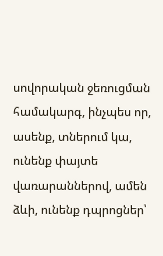սովորական ջեռուցման համակարգ, ինչպես որ, ասենք, տներում կա, ունենք փայտե վառարաններով, ամեն ձևի, ունենք դպրոցներ՝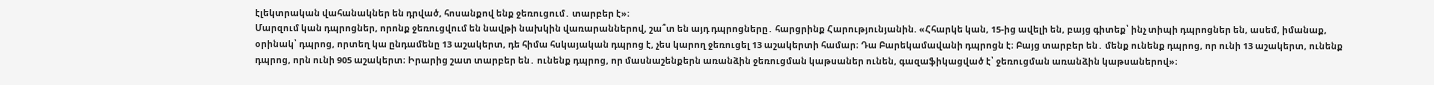էլեկտրական վահանակներ են դրված, հոսանքով ենք ջեռուցում․ տարբեր է»։
Մարզում կան դպրոցներ, որոնք ջեռուցվում են նավթի նախկին վառարաններով, շա՞տ են այդ դպրոցները․ հարցրինք Հարությունյանին. «Հհարկե կան, 15-ից ավելի են, բայց գիտեք՝ ինչ տիպի դպրոցներ են, ասեմ, իմանաք, օրինակ՝ դպրոց, որտեղ կա ընդամենը 13 աշակերտ, դե հիմա հսկայական դպրոց է, չես կարող ջեռուցել 13 աշակերտի համար։ Դա Բարեկամավանի դպրոցն է։ Բայց տարբեր են․ մենք ունենք դպրոց, որ ունի 13 աշակերտ, ունենք դպրոց, որն ունի 905 աշակերտ։ Իրարից շատ տարբեր են․ ունենք դպրոց, որ մասնաշենքերն առանձին ջեռուցման կաթսաներ ունեն, գազաֆիկացված է՝ ջեռուցման առանձին կաթսաներով»։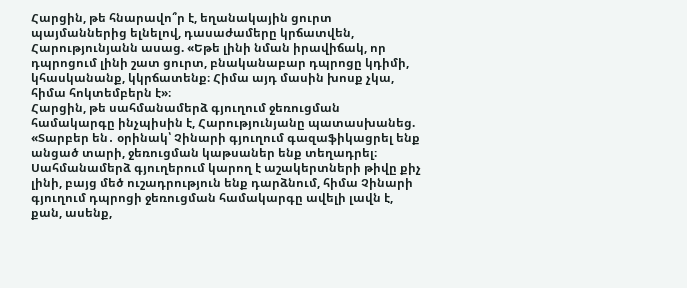Հարցին, թե հնարավո՞ր է, եղանակային ցուրտ պայմաններից ելնելով, դասաժամերը կրճատվեն, Հարությունյանն ասաց. «Եթե լինի նման իրավիճակ, որ դպրոցում լինի շատ ցուրտ, բնականաբար դպրոցը կդիմի, կհասկանանք, կկրճատենք։ Հիմա այդ մասին խոսք չկա, հիմա հոկտեմբերն է»։
Հարցին, թե սահմանամերձ գյուղում ջեռուցման համակարգը ինչպիսին է, Հարությունյանը պատասխանեց. «Տարբեր են․ օրինակ՝ Չինարի գյուղում գազաֆիկացրել ենք անցած տարի, ջեռուցման կաթսաներ ենք տեղադրել։ Սահմանամերձ գյուղերում կարող է աշակերտների թիվը քիչ լինի, բայց մեծ ուշադրություն ենք դարձնում, հիմա Չինարի գյուղում դպրոցի ջեռուցման համակարգը ավելի լավն է, քան, ասենք,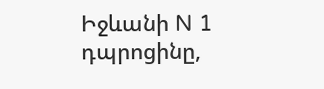Իջևանի N 1 դպրոցինը,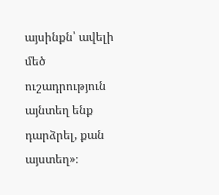այսինքն՝ ավելի մեծ ուշադրություն այնտեղ ենք դարձրել, քան այստեղ»։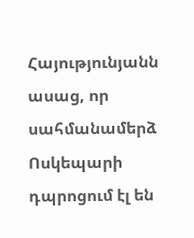Հայությունյանն ասաց, որ սահմանամերձ Ոսկեպարի դպրոցում էլ են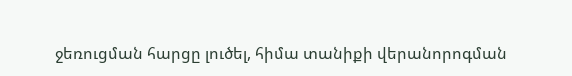ջեռուցման հարցը լուծել, հիմա տանիքի վերանորոգման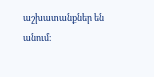աշխատանքներ են անում։